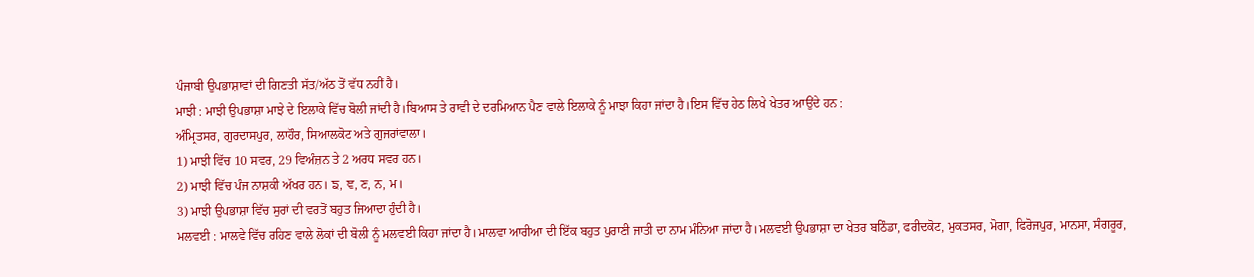ਪੰਜਾਬੀ ਉਪਭਾਸ਼ਾਵਾਂ ਦੀ ਗਿਣਤੀ ਸੱਤ/ਅੱਠ ਤੋਂ ਵੱਧ ਨਹੀਂ ਹੈ।
ਮਾਝੀ : ਮਾਝੀ ਉਪਭਾਸ਼ਾ ਮਾਝੇ ਦੇ ਇਲਾਕੇ ਵਿੱਚ ਬੋਲੀ ਜਾਂਦੀ ਹੈ।ਬਿਆਸ ਤੇ ਰਾਵੀ ਦੇ ਦਰਮਿਆਨ ਪੈਣ ਵਾਲੇ ਇਲਾਕੇ ਨੂੰ ਮਾਝਾ ਕਿਹਾ ਜਾਂਦਾ ਹੈ।ਇਸ ਵਿੱਚ ਹੇਠ ਲਿਖੇ ਖੇਤਰ ਆਉਂਦੇ ਹਨ :
ਅੰਮ੍ਰਿਤਸਰ, ਗੁਰਦਾਸਪੁਰ, ਲਾਹੌਰ, ਸਿਆਲਕੋਟ ਅਤੇ ਗੁਜਰਾਂਵਾਲਾ।
1) ਮਾਝੀ ਵਿੱਚ 10 ਸਵਰ, 29 ਵਿਅੰਜ਼ਨ ਤੇ 2 ਅਰਧ ਸਵਰ ਹਨ।
2) ਮਾਝੀ ਵਿੱਚ ਪੰਜ ਨਾਸ਼ਕੀ ਅੱਖਰ ਹਨ। ਙ, ਞ, ਣ, ਨ, ਮ।
3) ਮਾਝੀ ਉਪਭਾਸ਼ਾ ਵਿੱਚ ਸੁਰਾਂ ਦੀ ਵਰਤੋਂ ਬਹੁਤ ਜਿਆਦਾ ਹੁੰਦੀ ਹੈ।
ਮਲਵਈ : ਮਾਲਵੇ ਵਿੱਚ ਰਹਿਣ ਵਾਲੇ ਲੋਕਾਂ ਦੀ ਬੋਲੀ ਨੂੰ ਮਲਵਈ ਕਿਹਾ ਜਾਂਦਾ ਹੈ।ਮਾਲਵਾ ਆਰੀਆ ਦੀ ਇੱਕ ਬਹੁਤ ਪੁਰਾਣੀ ਜਾਤੀ ਦਾ ਨਾਮ ਮੰਨਿਆ ਜਾਂਦਾ ਹੈ।ਮਲਵਈ ਉਪਭਾਸ਼ਾ ਦਾ ਖੇਤਰ ਬਠਿੰਡਾ, ਫਰੀਦਕੋਟ, ਮੁਕਤਸਰ, ਮੋਗਾ, ਫਿਰੋਜਪੁਰ, ਮਾਨਸਾ, ਸੰਗਰੂਰ,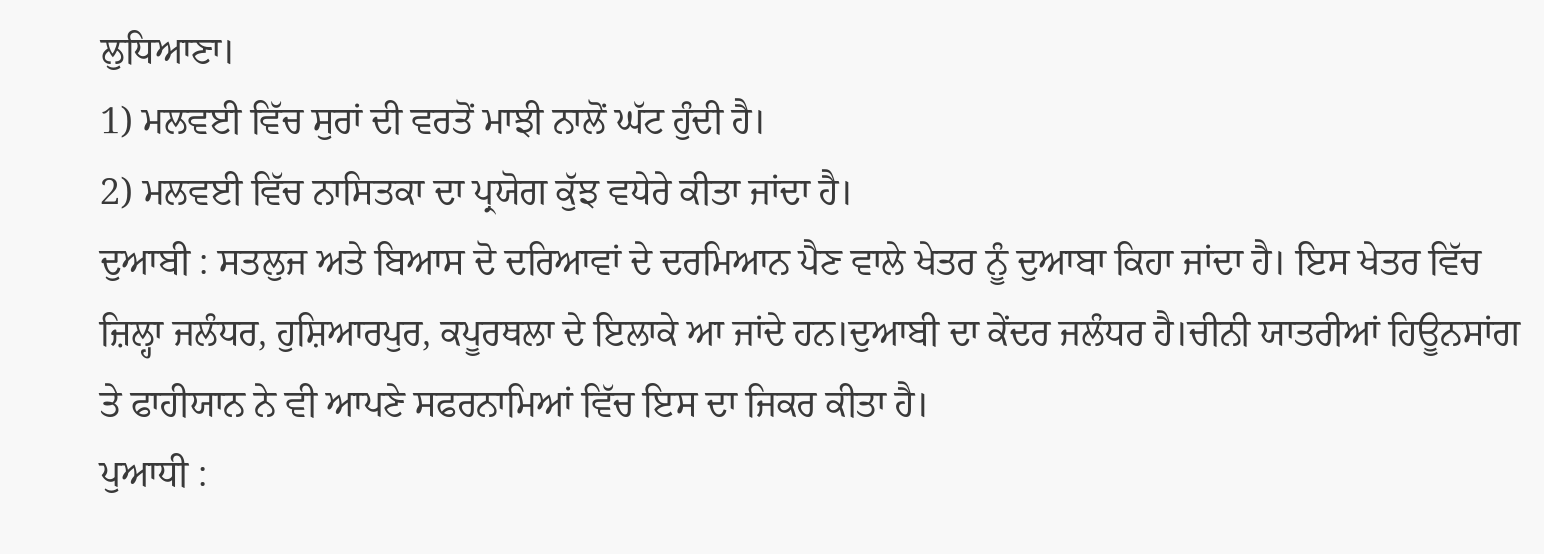ਲੁਧਿਆਣਾ।
1) ਮਲਵਈ ਵਿੱਚ ਸੁਰਾਂ ਦੀ ਵਰਤੋਂ ਮਾਝੀ ਨਾਲੋਂ ਘੱਟ ਹੁੰਦੀ ਹੈ।
2) ਮਲਵਈ ਵਿੱਚ ਨਾਸਿਤਕਾ ਦਾ ਪ੍ਰਯੋਗ ਕੁੱਝ ਵਧੇਰੇ ਕੀਤਾ ਜਾਂਦਾ ਹੈ।
ਦੁਆਬੀ : ਸਤਲੁਜ ਅਤੇ ਬਿਆਸ ਦੋ ਦਰਿਆਵਾਂ ਦੇ ਦਰਮਿਆਨ ਪੈਣ ਵਾਲੇ ਖੇਤਰ ਨੂੰ ਦੁਆਬਾ ਕਿਹਾ ਜਾਂਦਾ ਹੈ। ਇਸ ਖੇਤਰ ਵਿੱਚ ਜ਼ਿਲ੍ਹਾ ਜਲੰਧਰ, ਹੁਸ਼ਿਆਰਪੁਰ, ਕਪੂਰਥਲਾ ਦੇ ਇਲਾਕੇ ਆ ਜਾਂਦੇ ਹਨ।ਦੁਆਬੀ ਦਾ ਕੇਂਦਰ ਜਲੰਧਰ ਹੈ।ਚੀਨੀ ਯਾਤਰੀਆਂ ਹਿਊਨਸਾਂਗ ਤੇ ਫਾਹੀਯਾਨ ਨੇ ਵੀ ਆਪਣੇ ਸਫਰਨਾਮਿਆਂ ਵਿੱਚ ਇਸ ਦਾ ਜਿਕਰ ਕੀਤਾ ਹੈ।
ਪੁਆਧੀ :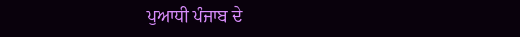ਪੁਆਧੀ ਪੰਜਾਬ ਦੇ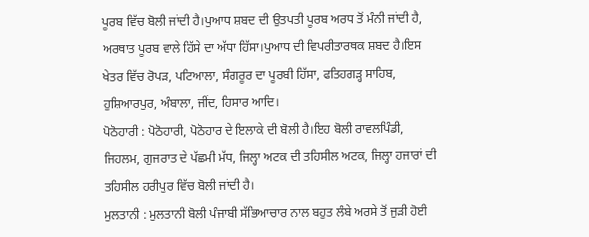ਪੂਰਬ ਵਿੱਚ ਬੋਲੀ ਜਾਂਦੀ ਹੈ।ਪੁਆਧ ਸ਼ਬਦ ਦੀ ਉਤਪਤੀ ਪੂਰਬ ਅਰਧ ਤੋਂ ਮੰਨੀ ਜਾਂਦੀ ਹੈ, ਅਰਥਾਤ ਪੂਰਬ ਵਾਲੇ ਹਿੱਸੇ ਦਾ ਅੱਧਾ ਹਿੱਸਾ।ਪੁਆਧ ਦੀ ਵਿਪਰੀਤਾਰਥਕ ਸ਼ਬਦ ਹੈ।ਇਸ ਖੇਤਰ ਵਿੱਚ ਰੋਪੜ, ਪਟਿਆਲਾ, ਸੰਗਰੂਰ ਦਾ ਪੂਰਬੀ ਹਿੱਸਾ, ਫਤਿਹਗੜ੍ਹ ਸਾਹਿਬ, ਹੁਸ਼ਿਆਰਪੁਰ, ਅੰਬਾਲਾ, ਜੀਂਦ, ਹਿਸਾਰ ਆਦਿ।
ਪੋਠੋਹਾਰੀ : ਪੋਠੋਹਾਰੀ, ਪੋਠੋਹਾਰ ਦੇ ਇਲਾਕੇ ਦੀ ਬੋਲੀ ਹੈ।ਇਹ ਬੋਲੀ ਰਾਵਲਪਿੰਡੀ, ਜਿਹਲਮ, ਗੁਜਰਾਤ ਦੇ ਪੱਛਮੀ ਮੱਧ, ਜਿਲ੍ਹਾ ਅਟਕ ਦੀ ਤਹਿਸੀਲ ਅਟਕ, ਜਿਲ੍ਹਾ ਹਜਾਰਾਂ ਦੀ ਤਹਿਸੀਲ ਹਰੀਪੁਰ ਵਿੱਚ ਬੋਲੀ ਜਾਂਦੀ ਹੈ।
ਮੁਲਤਾਨੀ : ਮੁਲਤਾਨੀ ਬੋਲੀ ਪੰਜਾਬੀ ਸੱਭਿਆਚਾਰ ਨਾਲ ਬਹੁਤ ਲੰਬੇ ਅਰਸੇ ਤੋਂ ਜੁੜੀ ਹੋਈ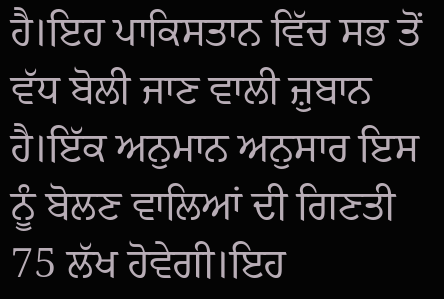ਹੈ।ਇਹ ਪਾਕਿਸਤਾਨ ਵਿੱਚ ਸਭ ਤੋਂ ਵੱਧ ਬੋਲੀ ਜਾਣ ਵਾਲੀ ਜ਼ੁਬਾਨ ਹੈ।ਇੱਕ ਅਨੁਮਾਨ ਅਨੁਸਾਰ ਇਸ ਨੂੰ ਬੋਲਣ ਵਾਲਿਆਂ ਦੀ ਗਿਣਤੀ 75 ਲੱਖ ਹੋਵੇਗੀ।ਇਹ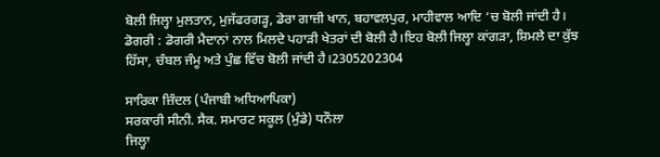ਬੋਲੀ ਜਿਲ੍ਹਾ ਮੁਲਤਾਨ, ਮੁਜੱਫਰਗੜ੍ਹ, ਡੇਰਾ ਗਾਜ਼ੀ ਖਾਨ, ਬਹਾਵਲਪੁਰ, ਮਾਹੀਵਾਲ ਆਦਿ ‘ਚ ਬੋਲੀ ਜਾਂਦੀ ਹੈ।
ਡੋਗਰੀ : ਡੋਗਰੀ ਮੈਦਾਨਾਂ ਨਾਲ ਮਿਲਦੇ ਪਹਾੜੀ ਖੇਤਰਾਂ ਦੀ ਬੋਲੀ ਹੈ।ਇਹ ਬੋਲੀ ਜਿਲ੍ਹਾ ਕਾਂਗੜਾ, ਸ਼ਿਮਲੇ ਦਾ ਕੁੱਝ ਹਿੱਸਾ, ਚੰਬਲ ਜੰਮੂ ਅਤੇ ਪੁੰਛ ਵਿੱਚ ਬੋਲੀ ਜਾਂਦੀ ਹੈ।2305202304

ਸਾਰਿਕਾ ਜ਼ਿੰਦਲ (ਪੰਜਾਬੀ ਅਧਿਆਪਿਕਾ)
ਸਰਕਾਰੀ ਸੀਨੀ. ਸੈਕ. ਸਮਾਰਟ ਸਕੂਲ (ਮੁੰਡੇ) ਧਨੌਲਾ
ਜਿਲ੍ਹਾ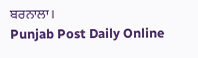ਬਰਨਾਲਾ।
Punjab Post Daily Online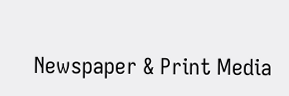Newspaper & Print Media